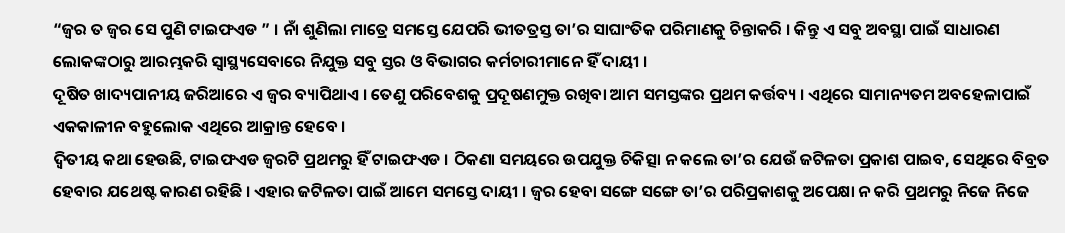“ଜ୍ଵର ତ ଜ୍ଵର ସେ ପୁଣି ଟାଇଫଏଡ ” । ନାଁ ଶୁଣିଲା ମାତ୍ରେ ସମସ୍ତେ ଯେପରି ଭୀତତ୍ରସ୍ତ ତା’ର ସାଘାଂତିକ ପରିମାଣକୁ ଚିନ୍ତାକରି । କିନ୍ତୁ ଏ ସବୁ ଅବସ୍ଥା ପାଇଁ ସାଧାରଣ ଲୋକଙ୍କଠାରୁ ଆରମ୍ଭକରି ସ୍ୱାସ୍ଥ୍ୟସେବାରେ ନିଯୁକ୍ତ ସବୁ ସ୍ତର ଓ ବିଭାଗର କର୍ମଚାରୀମାନେ ହିଁ ଦାୟୀ ।
ଦୂଷିତ ଖାଦ୍ୟପାନୀୟ ଜରିଆରେ ଏ ଜ୍ଵର ବ୍ୟାପିଥାଏ । ତେଣୁ ପରିବେଶକୁ ପ୍ରଦୂଷଣମୁକ୍ତ ରଖିବା ଆମ ସମସ୍ତଙ୍କର ପ୍ରଥମ କର୍ତ୍ତବ୍ୟ । ଏଥିରେ ସାମାନ୍ୟତମ ଅବହେଳାପାଇଁ ଏକକାଳୀନ ବହୁଲୋକ ଏଥିରେ ଆକ୍ରାନ୍ତ ହେବେ ।
ଦ୍ଵିତୀୟ କଥା ହେଉଛି, ଟାଇଫଏଡ ଜ୍ଵରଟି ପ୍ରଥମରୁ ହିଁ ଟାଇଫଏଡ । ଠିକଣା ସମୟରେ ଉପଯୁକ୍ତ ଚିକିତ୍ସା ନ କଲେ ତା’ର ଯେଉଁ ଜଟିଳତା ପ୍ରକାଶ ପାଇବ, ସେଥିରେ ବିବ୍ରତ ହେବାର ଯଥେଷ୍ଟ କାରଣ ରହିଛି । ଏହାର ଜଟିଳତା ପାଇଁ ଆମେ ସମସ୍ତେ ଦାୟୀ । ଜ୍ଵର ହେବା ସଙ୍ଗେ ସଙ୍ଗେ ତା’ର ପରିପ୍ରକାଶକୁ ଅପେକ୍ଷା ନ କରି ପ୍ରଥମରୁ ନିଜେ ନିଜେ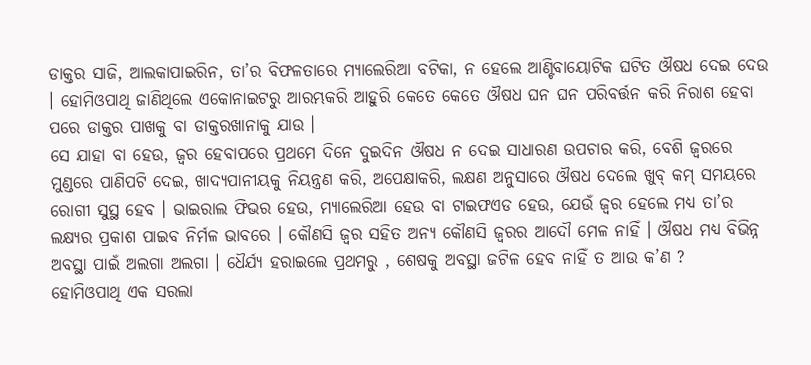ଡାକ୍ତର ସାଜି, ଆଲକାପାଇରିନ, ତା’ର ବିଫଳତାରେ ମ୍ୟାଲେରିଆ ବଟିକା, ନ ହେଲେ ଆଣ୍ଟିବାୟୋଟିକ ଘଟିତ ଔଷଧ ଦେଇ ଦେଉ । ହୋମିଓପାଥି ଜାଣିଥିଲେ ଏକୋନାଇଟରୁ ଆରମ୍ଭକରି ଆହୁରି କେତେ କେତେ ଔଷଧ ଘନ ଘନ ପରିବର୍ତ୍ତନ କରି ନିରାଶ ହେବା ପରେ ଡାକ୍ତର ପାଖକୁ ବା ଡାକ୍ତରଖାନାକୁ ଯାଉ ।
ସେ ଯାହା ବା ହେଉ, ଜ୍ଵର ହେବାପରେ ପ୍ରଥମେ ଦିନେ ଦୁଇଦିନ ଔଷଧ ନ ଦେଇ ସାଧାରଣ ଉପଚାର କରି, ବେଶି ଜ୍ଵରରେ ମୁଣ୍ଡରେ ପାଣିପଟି ଦେଇ, ଖାଦ୍ୟପାନୀୟକୁ ନିୟନ୍ତ୍ରଣ କରି, ଅପେକ୍ଷାକରି, ଲକ୍ଷଣ ଅନୁସାରେ ଔଷଧ ଦେଲେ ଖୁବ୍ କମ୍ ସମୟରେ ରୋଗୀ ସୁସ୍ଥ ହେବ । ଭାଇରାଲ ଫିଭର ହେଉ, ମ୍ୟାଲେରିଆ ହେଉ ବା ଟାଇଫଏଡ ହେଉ, ଯେଉଁ ଜ୍ଵର ହେଲେ ମଧ୍ୟ ତା’ର ଲକ୍ଷ୍ୟର ପ୍ରକାଶ ପାଇବ ନିର୍ମଳ ଭାବରେ । କୌଣସି ଜ୍ଵର ସହିତ ଅନ୍ୟ କୌଣସି ଜ୍ଵରର ଆଦୌ ମେଳ ନାହିଁ । ଔଷଧ ମଧ୍ୟ ବିଭିନ୍ନ ଅବସ୍ଥା ପାଇଁ ଅଲଗା ଅଲଗା । ଧୈର୍ଯ୍ୟ ହରାଇଲେ ପ୍ରଥମରୁ , ଶେଷକୁ ଅବସ୍ଥା ଜଟିଳ ହେବ ନାହିଁ ତ ଆଉ କ’ଣ ?
ହୋମିଓପାଥି ଏକ ସରଲା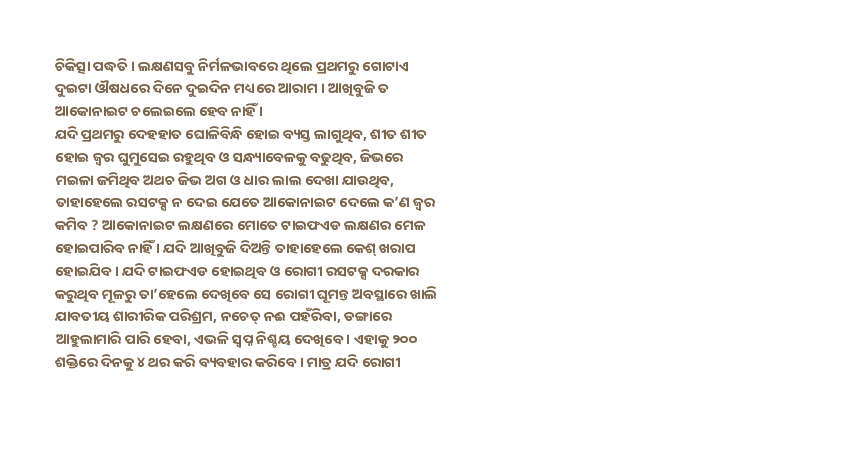ଚିକିତ୍ସା ପଦ୍ଧତି । ଲକ୍ଷଣସବୁ ନିର୍ମଳଭାବରେ ଥିଲେ ପ୍ରଥମରୁ ଗୋଟାଏ ଦୁଇଟା ଔଷଧରେ ଦିନେ ଦୁଇଦିନ ମଧ୍ୟରେ ଆରାମ । ଆଖିବୁଜି ତ ଆକୋନାଇଟ ଚଲେଇଲେ ହେବ ନାହିଁ ।
ଯଦି ପ୍ରଥମରୁ ଦେହହାତ ଘୋଳିବିନ୍ଧି ହୋଇ ବ୍ୟସ୍ତ ଲାଗୁଥିବ, ଶୀତ ଶୀତ ହୋଇ ଜ୍ଵର ଘୁମୁସେଇ ରହୁଥିବ ଓ ସନ୍ଧ୍ୟାବେଳକୁ ବଢୁଥିବ, ଜିଭରେ ମଇଳା ଜମିଥିବ ଅଥଚ ଜିଭ ଅଗ ଓ ଧାର ଲାଲ ଦେଖା ଯାଉଥିବ, ତାହାହେଲେ ରସଟକ୍ସ ନ ଦେଇ ଯେତେ ଆକୋନାଇଟ ଦେଲେ କ’ଣ ଜ୍ଵର କମିବ ? ଆକୋନାଇଟ ଲକ୍ଷଣରେ ମୋତେ ଟାଇଫଏଡ ଲକ୍ଷଣର ମେଳ ହୋଇପାରିବ ନାହିଁ । ଯଦି ଆଖିବୁଜି ଦିଅନ୍ତି ତାହାହେଲେ କେଶ୍ ଖରାପ ହୋଇଯିବ । ଯଦି ଟାଇଫଏଡ ହୋଇଥିବ ଓ ରୋଗୀ ରସଟକ୍ସ ଦରକାର କରୁଥିବ ମୂଳରୁ ତା’ହେଲେ ଦେଖିବେ ସେ ରୋଗୀ ଘୂମନ୍ତ ଅବସ୍ଥାରେ ଖାଲି ଯାବତୀୟ ଶାରୀରିକ ପରିଶ୍ରମ, ନଚେତ୍ ନଈ ପହଁରିବା, ଡଙ୍ଗାରେ ଆହୁଲାମାରି ପାରି ହେବା, ଏଭଳି ସ୍ଵପ୍ନ ନିଶ୍ଚୟ ଦେଖିବେ । ଏହାକୁ ୨୦୦ ଶକ୍ତିରେ ଦିନକୁ ୪ ଥର କରି ବ୍ୟବହାର କରିବେ । ମାତ୍ର ଯଦି ରୋଗୀ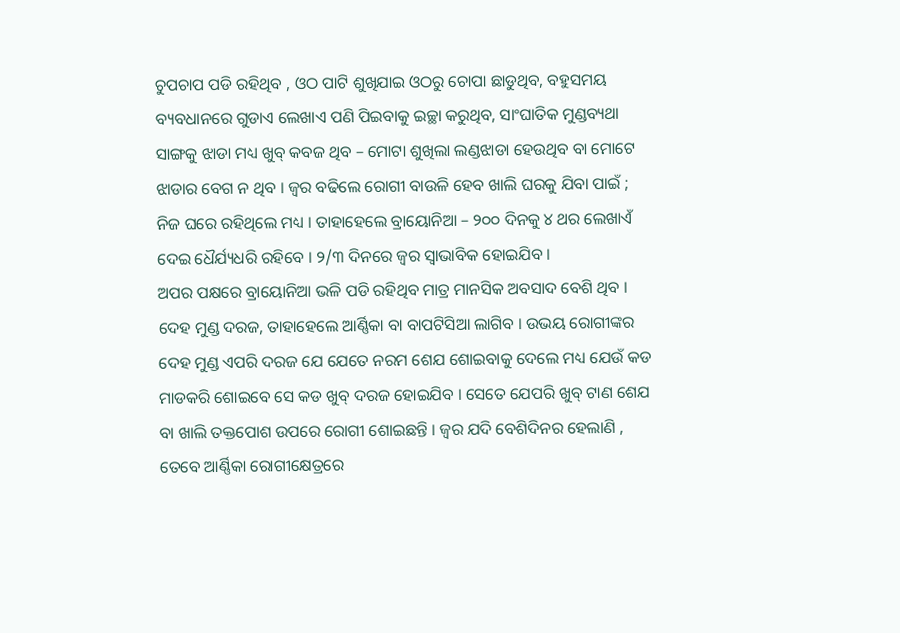ଚୁପଚାପ ପଡି ରହିଥିବ , ଓଠ ପାଟି ଶୁଖିଯାଇ ଓଠରୁ ଚୋପା ଛାଡୁଥିବ, ବହୁସମୟ ବ୍ୟବଧାନରେ ଗୁଡାଏ ଲେଖାଏ ପଣି ପିଇବାକୁ ଇଚ୍ଛା କରୁଥିବ, ସାଂଘାତିକ ମୁଣ୍ଡବ୍ୟଥା ସାଙ୍ଗକୁ ଝାଡା ମଧ୍ୟ ଖୁବ୍ କବଜ ଥିବ – ମୋଟା ଶୁଖିଲା ଲଣ୍ଡଝାଡା ହେଉଥିବ ବା ମୋଟେ ଝାଡାର ବେଗ ନ ଥିବ । ଜ୍ଵର ବଢିଲେ ରୋଗୀ ବାଉଳି ହେବ ଖାଲି ଘରକୁ ଯିବା ପାଇଁ ; ନିଜ ଘରେ ରହିଥିଲେ ମଧ୍ୟ । ତାହାହେଲେ ବ୍ରାୟୋନିଆ – ୨୦୦ ଦିନକୁ ୪ ଥର ଲେଖାଏଁ ଦେଇ ଧୈର୍ଯ୍ୟଧରି ରହିବେ । ୨/୩ ଦିନରେ ଜ୍ଵର ସ୍ଵାଭାବିକ ହୋଇଯିବ ।
ଅପର ପକ୍ଷରେ ବ୍ରାୟୋନିଆ ଭଳି ପଡି ରହିଥିବ ମାତ୍ର ମାନସିକ ଅବସାଦ ବେଶି ଥିବ । ଦେହ ମୁଣ୍ଡ ଦରଜ, ତାହାହେଲେ ଆର୍ଣ୍ଣିକା ବା ବାପଟିସିଆ ଲାଗିବ । ଉଭୟ ରୋଗୀଙ୍କର ଦେହ ମୁଣ୍ଡ ଏପରି ଦରଜ ଯେ ଯେତେ ନରମ ଶେଯ ଶୋଇବାକୁ ଦେଲେ ମଧ୍ୟ ଯେଉଁ କଡ ମାଡକରି ଶୋଇବେ ସେ କଡ ଖୁବ୍ ଦରଜ ହୋଇଯିବ । ସେତେ ଯେପରି ଖୁବ୍ ଟାଣ ଶେଯ ବା ଖାଲି ତକ୍ତପୋଶ ଉପରେ ରୋଗୀ ଶୋଇଛନ୍ତି । ଜ୍ଵର ଯଦି ବେଶିଦିନର ହେଲାଣି , ତେବେ ଆର୍ଣ୍ଣିକା ରୋଗୀକ୍ଷେତ୍ରରେ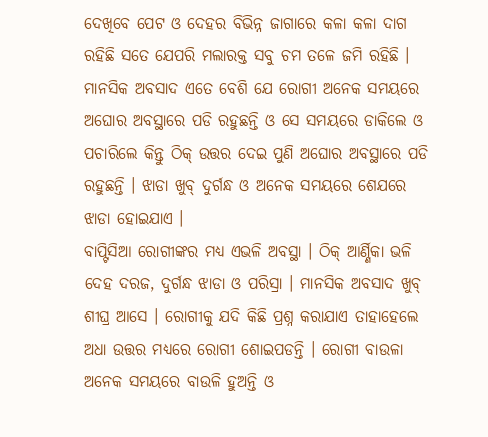ଦେଖିବେ ପେଟ ଓ ଦେହର ବିଭିନ୍ନ ଜାଗାରେ କଳା କଳା ଦାଗ ରହିଛି ସତେ ଯେପରି ମଲାରକ୍ତ ସବୁ ଚମ ତଳେ ଜମି ରହିଛି । ମାନସିକ ଅବସାଦ ଏତେ ବେଶି ଯେ ରୋଗୀ ଅନେକ ସମୟରେ ଅଘୋର ଅବସ୍ଥାରେ ପଡି ରହୁଛନ୍ତି ଓ ସେ ସମୟରେ ଡାକିଲେ ଓ ପଚାରିଲେ କିନ୍ତୁ ଠିକ୍ ଉତ୍ତର ଦେଇ ପୁଣି ଅଘୋର ଅବସ୍ଥାରେ ପଡି ରହୁଛନ୍ତି । ଝାଡା ଖୁବ୍ ଦୁର୍ଗନ୍ଧ ଓ ଅନେକ ସମୟରେ ଶେଯରେ ଝାଡା ହୋଇଯାଏ ।
ବାପ୍ଟିସିଆ ରୋଗୀଙ୍କର ମଧ୍ୟ ଏଭଳି ଅବସ୍ଥା । ଠିକ୍ ଆର୍ଣ୍ଣିକା ଭଳି ଦେହ ଦରଜ, ଦୁର୍ଗନ୍ଧ ଝାଡା ଓ ପରିସ୍ରା । ମାନସିକ ଅବସାଦ ଖୁବ୍ ଶୀଘ୍ର ଆସେ । ରୋଗୀକୁ ଯଦି କିଛି ପ୍ରଶ୍ନ କରାଯାଏ ତାହାହେଲେ ଅଧା ଉତ୍ତର ମଧ୍ୟରେ ରୋଗୀ ଶୋଇପଡନ୍ତି । ରୋଗୀ ବାଉଳା ଅନେକ ସମୟରେ ବାଉଳି ହୁଅନ୍ତି ଓ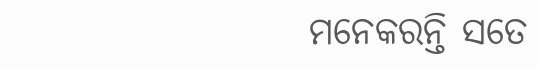ମନେକରନ୍ତି ସତେ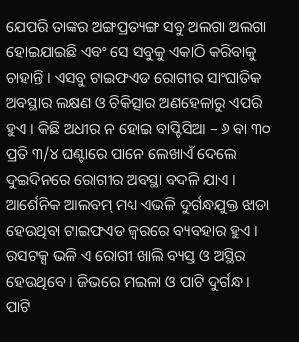ଯେପରି ତାଙ୍କର ଅଙ୍ଗପ୍ରତ୍ୟଙ୍ଗ ସବୁ ଅଲଗା ଅଲଗା ହୋଇଯାଇଛି ଏବଂ ସେ ସବୁକୁ ଏକାଠି କରିବାକୁ ଚାହାନ୍ତି । ଏସବୁ ଟାଇଫଏଡ ରୋଗୀର ସାଂଘାତିକ ଅବସ୍ଥାର ଲକ୍ଷଣ ଓ ଚିକିତ୍ସାର ଅଣହେଳାରୁ ଏପରି ହୁଏ । କିଛି ଅଧୀର ନ ହୋଇ ବାପ୍ଟିସିଆ – ୬ ବା ୩୦ ପ୍ରତି ୩/୪ ଘଣ୍ଟାରେ ପାନେ ଲେଖାଏଁ ଦେଲେ ଦୁଇଦିନରେ ରୋଗୀର ଅବସ୍ଥା ବଦଳି ଯାଏ ।
ଆର୍ଶେନିକ ଆଲବମ୍ ମଧ୍ୟ ଏଭଳି ଦୁର୍ଗନ୍ଧଯୁକ୍ତ ଝାଡା ହେଉଥିବା ଟାଇଫଏଡ ଜ୍ଵରରେ ବ୍ୟବହାର ହୁଏ । ରସଟକ୍ସ ଭଳି ଏ ରୋଗୀ ଖାଲି ବ୍ୟସ୍ତ ଓ ଅସ୍ଥିର ହେଉଥିବେ । ଜିଭରେ ମଇଳା ଓ ପାଟି ଦୁର୍ଗନ୍ଧ । ପାଟି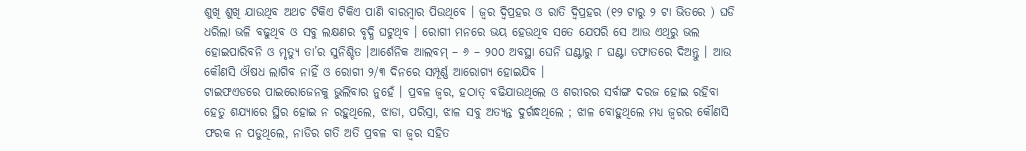ଶୁଖି ଶୁଖି ଯାଉଥିବ ଅଥଚ ଟିକିଏ ଟିକିଏ ପାଣି ବାରମ୍ବାର ପିଉଥିବେ । ଜ୍ଵର ଦ୍ଵିପ୍ରହର ଓ ରାତି ଦ୍ଵିପ୍ରହର (୧୨ ଟାରୁ ୨ ଟା ଭିତରେ ) ଘଡି ଧରିଲା ଭଳି ବଢୁଥିବ ଓ ସବୁ ଲକ୍ଷଣର ବୃଦ୍ଧି ଘଟୁଥିବ । ରୋଗୀ ମନରେ ଭୟ ହେଉଥିବ ସତେ ଯେପରି ସେ ଆଉ ଏଥିରୁ ଭଲ ହୋଇପାରିବନି ଓ ମୃତ୍ୟୁ ତା’ର ସୁନିଶ୍ଚିତ ।ଆର୍ଶେନିକ ଆଲବମ୍ – ୬ – ୨୦୦ ଅବସ୍ଥା ଘେନି ଘଣ୍ଟାରୁ ୮ ଘଣ୍ଟା ତଫାତରେ ଦିଅନ୍ତୁ । ଆଉ କୌଣସି ଔଷଧ ଲାଗିବ ନାହିଁ ଓ ରୋଗୀ ୨/୩ ଦିନରେ ସମ୍ପୂର୍ଣ୍ଣ ଆରୋଗ୍ୟ ହୋଇଯିବ ।
ଟାଇଫଏଡରେ ପାଇରୋଜେନକୁ ଭୁଲିବାର ନୁହେଁ । ପ୍ରବଳ ଜ୍ଵର, ହଠାତ୍ ବଢିଯାଉଥିଲେ ଓ ଶରୀରର ସର୍ବାଙ୍ଗ ଦରଜ ହୋଇ ରହିବା ହେତୁ ଶଯ୍ୟାରେ ସ୍ଥିର ହୋଇ ନ ରହୁଥିଲେ, ଝାଡା, ପରିସ୍ରା, ଝାଳ ସବୁ ଅତ୍ୟନ୍ତ ଦୁର୍ଗନ୍ଧଥିଲେ ; ଝାଳ ବୋହୁଥିଲେ ମଧ୍ୟ ଜ୍ଵରର କୌଣସି ଫରକ ନ ପଡୁଥିଲେ, ନାଡିର ଗତି ଅତି ପ୍ରବଳ ବା ଜ୍ଵର ସହିତ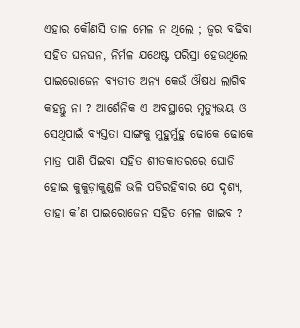ଏହାର କୌଣସି ତାଳ ମେଳ ନ ଥିଲେ ; ଜ୍ଵର ବଢିବା ସହିତ ଘନଘନ, ନିର୍ମଳ ଯଥେଷ୍ଟ ପରିସ୍ରା ହେଉଥିଲେ ପାଇରୋଜେନ ବ୍ୟତୀତ ଅନ୍ୟ କେଉଁ ଔଷଧ ଲାଗିବ କହନ୍ତୁ ନା ? ଆର୍ଶେନିକ ଏ ଅବସ୍ଥାରେ ମୃତ୍ୟୁଭୟ ଓ ସେଥିପାଇଁ ବ୍ୟସ୍ତତା ସାଙ୍ଗକୁ ମୁହୁର୍ମୁହୁ ଢୋକେ ଢୋକେ ମାତ୍ର ପାଣି ପିଇବା ସହିତ ଶୀତକାତରରେ ଘୋଡି ହୋଇ କୁକୁଡ଼ାକୁଣ୍ଡଳି ଭଳି ପଡିରହିବାର ଯେ ଦୃଶ୍ୟ, ତାହା କ’ଣ ପାଇରୋଜେନ ସହିତ ମେଳ ଖାଇବ ?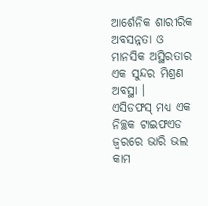ଆର୍ଶେନିକ ଶାରୀରିକ ଅବସନ୍ନତା ଓ ମାନସିକ ଅସ୍ଥିରତାର ଏକ ସୁନ୍ଦର ମିଶ୍ରଣ ଅବସ୍ଥା ।
ଏସିଡଫସ୍ ମଧ୍ୟ ଏକ ନିଚ୍ଛକ ଟାଇଫଏଡ ଜ୍ଵରରେ ଭାରି ଭଲ କାମ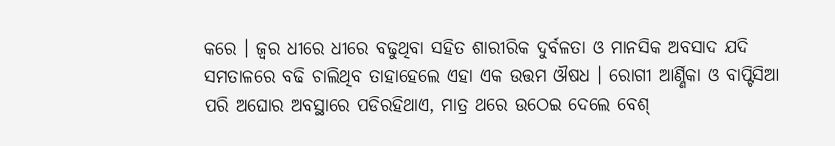କରେ । ଜ୍ଵର ଧୀରେ ଧୀରେ ବଢୁଥିବା ସହିତ ଶାରୀରିକ ଦୁର୍ବଳତା ଓ ମାନସିକ ଅବସାଦ ଯଦି ସମତାଳରେ ବଢି ଚାଲିଥିବ ତାହାହେଲେ ଏହା ଏକ ଉତ୍ତମ ଔଷଧ । ରୋଗୀ ଆର୍ଣ୍ଣିକା ଓ ବାପ୍ଟିସିଆ ପରି ଅଘୋର ଅବସ୍ଥାରେ ପଡିରହିଥାଏ, ମାତ୍ର ଥରେ ଉଠେଇ ଦେଲେ ବେଶ୍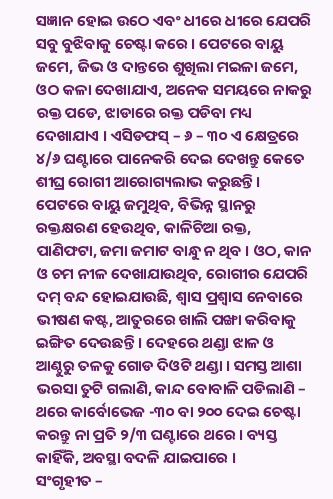ସଜ୍ଞାନ ହୋଇ ଉଠେ ଏବଂ ଧୀରେ ଧୀରେ ଯେପରି ସବୁ ବୁଝିବାକୁ ଚେଷ୍ଟା କରେ । ପେଟରେ ବାୟୁ ଜମେ, ଜିଭ ଓ ଦାନ୍ତରେ ଶୁଖିଲା ମଇଳା ଜମେ, ଓଠ କଳା ଦେଖାଯାଏ, ଅନେକ ସମୟରେ ନାକରୁ ରକ୍ତ ପଡେ, ଝାଡାରେ ରକ୍ତ ପଡିବା ମଧ୍ୟ ଦେଖାଯାଏ । ଏସିଡଫସ୍ – ୬ – ୩୦ ଏ କ୍ଷେତ୍ରରେ ୪/୬ ଘଣ୍ଟାରେ ପାନେକରି ଦେଇ ଦେଖନ୍ତୁ କେତେ ଶୀଘ୍ର ରୋଗୀ ଆରୋଗ୍ୟଲାଭ କରୁଛନ୍ତି ।
ପେଟରେ ବାୟୁ ଜମୁଥିବ, ବିଭିନ୍ନ ସ୍ଥାନରୁ ରକ୍ତକ୍ଷରଣ ହେଉଥିବ, କାଳିଚିଆ ରକ୍ତ, ପାଣିଫଟା, ଜମା ଜମାଟ ବାନ୍ଧୁ ନ ଥିବ । ଓଠ, କାନ ଓ ଚମ ନୀଳ ଦେଖାଯାଉଥିବ, ରୋଗୀର ଯେପରି ଦମ୍ ବନ୍ଦ ହୋଇଯାଉଛି, ଶ୍ଵାସ ପ୍ରଶ୍ଵାସ ନେବାରେ ଭୀଷଣ କଷ୍ଟ, ଆତୁରରେ ଖାଲି ପଙ୍ଖା କରିବାକୁ ଇଙ୍ଗିତ ଦେଉଛନ୍ତି । ଦେହରେ ଥଣ୍ଡା ଝାଳ ଓ ଆଣ୍ଠୁରୁ ତଳକୁ ଗୋଡ ଦିଓଟି ଥଣ୍ଡା । ସମସ୍ତ ଆଶା ଭରସା ତୁଟି ଗଲାଣି, କାନ୍ଦ ବୋବାଳି ପଡିଲାଣି – ଥରେ କାର୍ବୋଭେଜ -୩୦ ବା ୨୦୦ ଦେଇ ଚେଷ୍ଟା କରନ୍ତୁ ନା ପ୍ରତି ୨/୩ ଘଣ୍ଟାରେ ଥରେ । ବ୍ୟସ୍ତ କାହିଁକି, ଅବସ୍ଥା ବଦଳି ଯାଇପାରେ ।
ସଂଗୃହୀତ –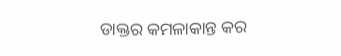ଡାକ୍ତର କମଳାକାନ୍ତ କର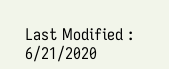Last Modified : 6/21/2020